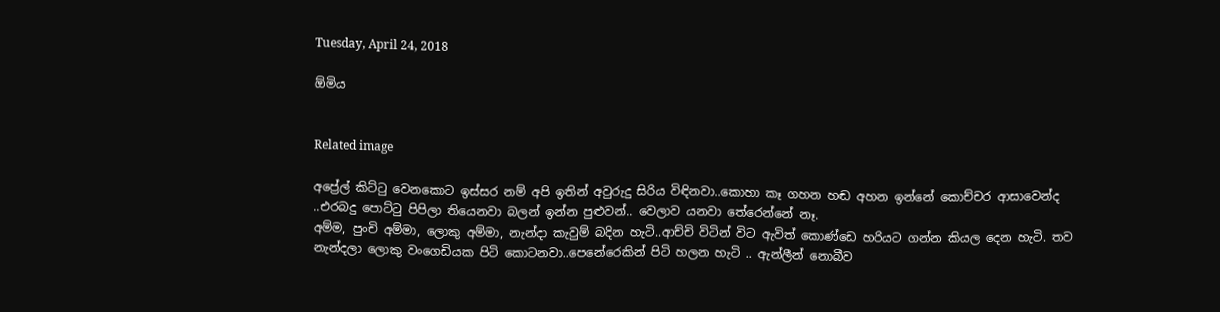Tuesday, April 24, 2018

ඕමිය


Related image

අප්‍රේල් කිට්ටු වෙනකොට ඉස්සර නම් අපි ඉතින් අවුරුදු සිරිය විඳිනවා..කොහා කෑ ගහන හඬ අහන ඉන්නේ කොච්චර ආසාවෙන්ද ..එරබදු පොට්ටු පිපිලා තියෙනවා බලන් ඉන්න පුළුවන්.. වෙලාව යනවා තේරෙන්නේ නෑ.
අම්ම, පුංචි අම්මා, ලොකු අම්මා, නැන්දා කැවුම් බදින හැටි..ආච්චි විටින් විට ඇවිත් කොණ්ඩෙ හරියට ගන්න කියල දෙන හැටි. තව නැන්දලා ලොකු වංගෙඩියක පිටි කොටනවා..පෙනේරෙකින් පිටි හලන හැටි .. ඇන්ලීන් නොබීව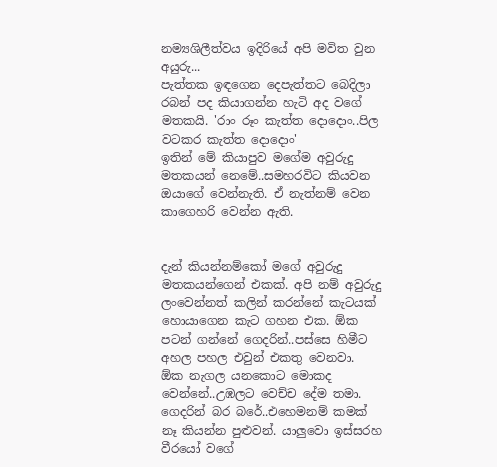නම්‍යශිලීත්වය ඉදිරියේ අපි මවිත වුන අයුරු...
පැත්තක ඉඳගෙන දෙපැත්තට බෙදිලා රබන් පද කියාගන්න හැටි අද වගේ මතකයි. 'රාං රූං කැත්ත දොදොං..පිල වටකර කැත්ත දොදොං'
ඉතින් මේ කියාපුව මගේම අවුරුදු මතකයන් නෙමේ..සමහරවිට කියවන ඔයාගේ වෙන්නැති. ඒ නැත්නම් වෙන කාගෙහරි වෙන්න ඇති.


දැන් කියන්නම්කෝ මගේ අවුරුදු මතකයන්ගෙන් එකක්. අපි නම් අවුරුදු ලංවෙන්නත් කලින් කරන්නේ කැටයක් හොයාගෙන කැට ගහන එක. ඕක පටන් ගන්නේ ගෙදරින්..පස්සෙ හිමීට අහල පහල එවුන් එකතු වෙනවා. ඕක නැගල යනකොට මොකද වෙන්නේ..උඹලට වෙච්ච දේම තමා. ගෙදරින් බර බරේ..එහෙමනම් කමක් නෑ කියන්න පුළුවන්. යාලුවො ඉස්සරහ වීරයෝ වගේ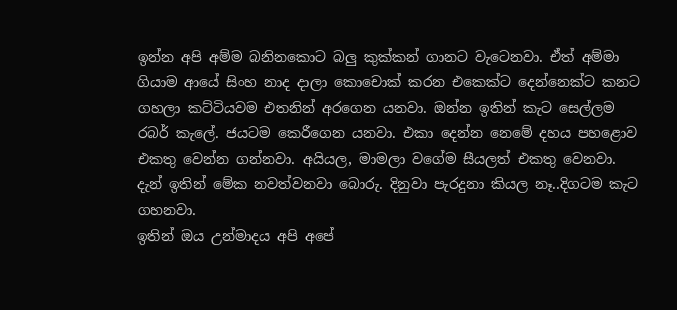ඉන්න අපි අම්ම බනිනකොට බලු කුක්කන් ගානට වැටෙනවා. ඒත් අම්මා ගියාම ආයේ සිංහ නාද දාලා කොචොක් කරන එකෙක්ට දෙන්නෙක්ට කනට ගහලා කට්ටියවම එතනින් අරගෙන යනවා. ඔන්න ඉතින් කැට සෙල්ලම රබර් කැලේ. ජයටම කෙරීගෙන යනවා. එකා දෙන්න නෙමේ දහය පහළොව එකතු වෙන්න ගන්නවා. අයියල, මාමලා වගේම සීයලත් එකතු වෙනවා. දැන් ඉතින් මේක නවත්වනවා බොරු. දිනුවා පැරදුනා කියල නෑ..දිගටම කැට ගහනවා.
ඉතින් ඔය උන්මාදය අපි අපේ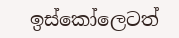ඉස්කෝලෙටත්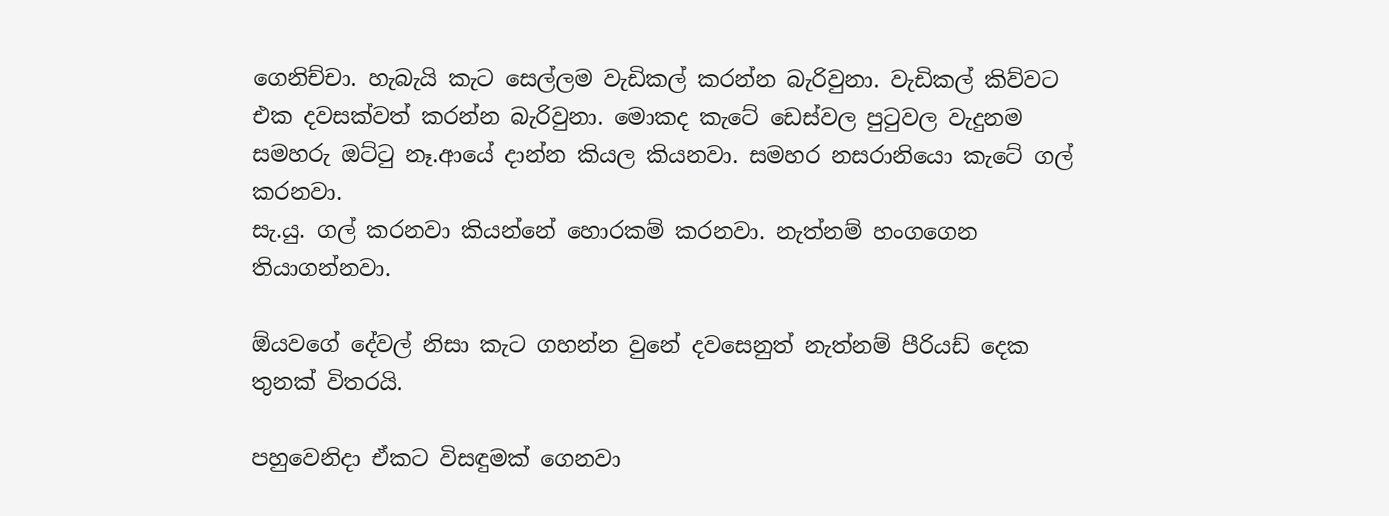ගෙනිච්චා. හැබැයි කැට සෙල්ලම වැඩිකල් කරන්න බැරිවුනා. වැඩිකල් කිව්වට එක දවසක්වත් කරන්න බැරිවුනා. මොකද කැටේ ඩෙස්වල පුටුවල වැදුනම සමහරු ඔට්ටු නෑ.ආයේ දාන්න කියල කියනවා. සමහර නසරානියො කැටේ ගල් කරනවා.
සැ.යු. ගල් කරනවා කියන්නේ හොරකම් කරනවා. නැත්නම් හංගගෙන තියාගන්නවා.

ඕයවගේ දේවල් නිසා කැට ගහන්න වුනේ දවසෙනුත් නැත්නම් පීරියඩ් දෙක තුනක් විතරයි.

පහුවෙනිදා ඒකට විසඳුමක් ගෙනවා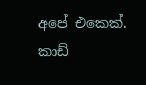අපේ එකෙක්. කාඩ්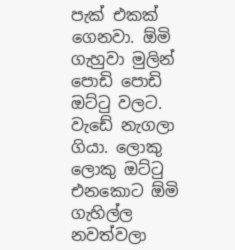පැක් එකක් ගෙනවා. ඕමි ගැහුවා මුලින් පොඩි පොඩි ඔට්ටු වලට. වැඩේ නැගලා ගියා. ලොකු ලොකු ඔට්ටු එනකොට ඕමි ගැහිල්ල නවත්වලා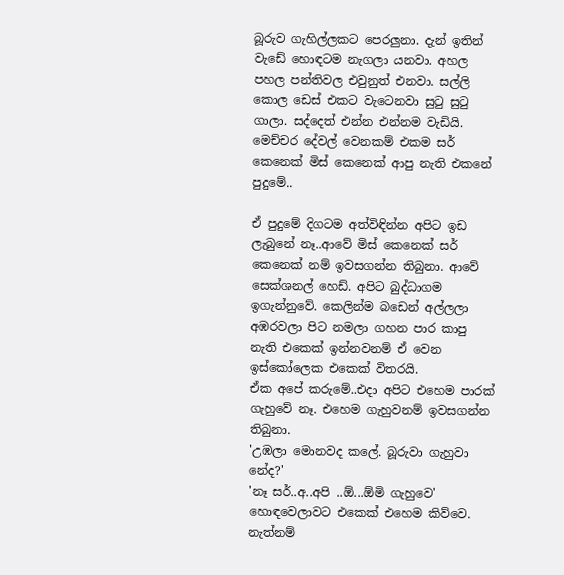බූරුව ගැහිල්ලකට පෙරලුනා. දැන් ඉතින් වැඩේ හොඳටම නැගලා යනවා. අහල පහල පන්තිවල එවුනුත් එනවා. සල්ලි කොල ඩෙස් එකට වැටෙනවා සුටු සුටු ගාලා. සද්දෙත් එන්න එන්නම වැඩියි. මෙච්චර දේවල් වෙනකම් එකම සර් කෙනෙක් මිස් කෙනෙක් ආපු නැති එකනේ පුදුමේ..

ඒ පුදුමේ දිගටම අත්විඳින්න අපිට ඉඩ ලැබුනේ නෑ..ආවේ මිස් කෙනෙක් සර් කෙනෙක් නම් ඉවසගන්න තිබුනා. ආවේ සෙක්ශනල් හෙඩ්. අපිට බුද්ධාගම ඉගැන්නුවේ. කෙලින්ම බඩෙන් අල්ලලා අඹරවලා පිට නමලා ගහන පාර කාපු නැති එකෙක් ඉන්නවනම් ඒ වෙන ඉස්කෝලෙක එකෙක් විතරයි.
ඒක අපේ කරුමේ..එදා අපිට එහෙම පාරක් ගැහුවේ නෑ. එහෙම ගැහුවනම් ඉවසගන්න තිබුනා.
'උඹලා මොනවද කලේ. බූරුවා ගැහුවා නේද?'
'නෑ සර්..අ..අපි ..ඕ...ඕමි ගැහුවෙ'
හොඳවෙලාවට එකෙක් එහෙම කිව්වෙ. නැත්නම්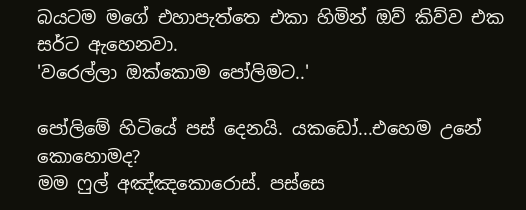බයටම මගේ එහාපැත්තෙ එකා හිමින් ඔව් කිව්ව එක සර්ට ඇහෙනවා.
'වරෙල්ලා ඔක්කොම පෝලිමට..'

පෝලිමේ හිටියේ පස් දෙනයි. යකඩෝ...එහෙම උනේ කොහොමද?
මම ෆුල් අඤ්ඤකොරොස්. පස්සෙ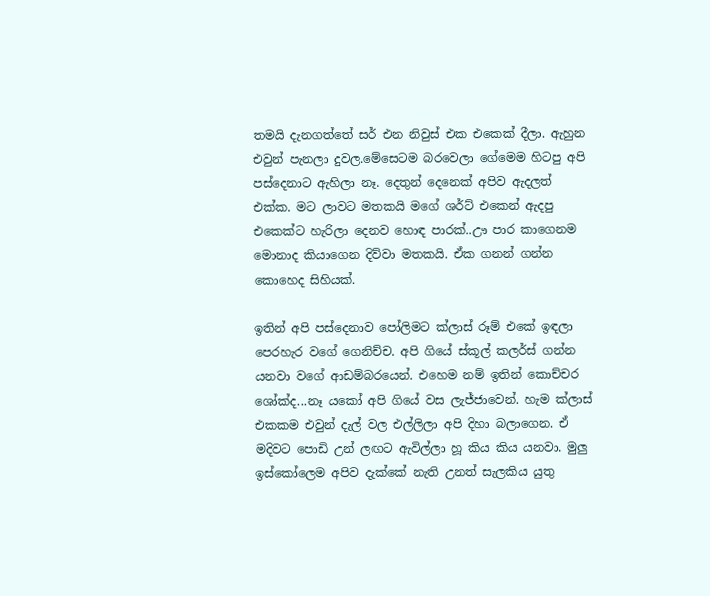තමයි දැනගත්තේ සර් එන නිවුස් එක එකෙක් දීලා. ඇහුන එවුන් පැනලා දුවල.මේසෙටම බරවෙලා ගේමෙම හිටපු අපි පස්දෙනාට ඇහිලා නෑ. දෙතුන් දෙනෙක් අපිව ඇදලත් එක්ක. මට ලාවට මතකයි මගේ ශර්ට් එකෙන් ඇදපු එකෙක්ට හැරිලා දෙනව හොඳ පාරක්..ඌ පාර කාගෙනම මොනාද කියාගෙන දිව්වා මතකයි. ඒක ගනන් ගන්න කොහෙද සිහියක්.

ඉතින් අපි පස්දෙනාව පෝලිමට ක්ලාස් රූම් එකේ ඉඳලා පෙරහැර වගේ ගෙනිච්ච. අපි ගියේ ස්කූල් කලර්ස් ගන්න යනවා වගේ ආඩම්බරයෙන්. එහෙම නම් ඉතින් කොච්චර ශෝක්ද...නෑ යකෝ අපි ගියේ වස ලැජ්ජාවෙන්. හැම ක්ලාස් එකකම එවුන් දැල් වල එල්ලිලා අපි දිහා බලාගෙන. ඒ මදිවට පොඩි උන් ලඟට ඇවිල්ලා හූ කිය කිය යනවා. මුලු ඉස්කෝලෙම අපිව දැක්කේ නැති උනත් සැලකිය යුතු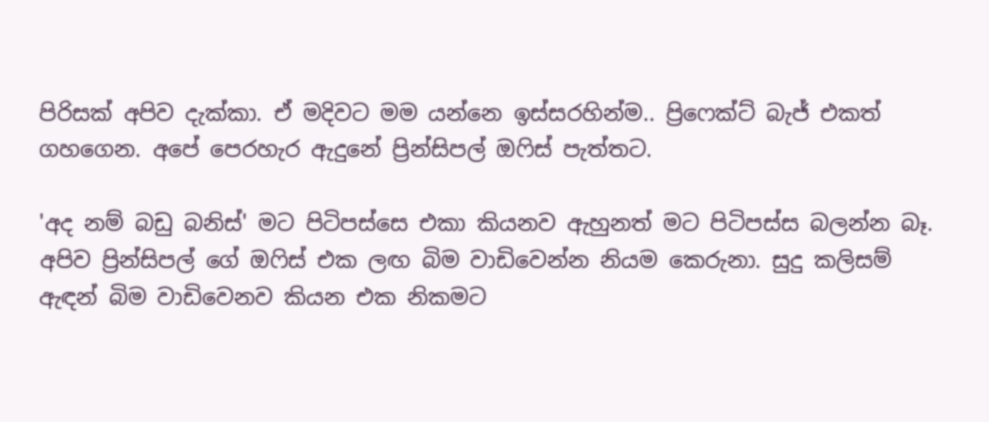පිරිසක් අපිව දැක්කා. ඒ මදිවට මම යන්නෙ ඉස්සරහින්ම.. ප්‍රිෆෙක්ට් බැජ් එකත් ගහගෙන. අපේ පෙරහැර ඇදුනේ ප්‍රින්සිපල් ඔෆිස් පැත්තට.

'අද නම් බඩු බනිස්' මට පිටිපස්සෙ එකා කියනව ඇහුනත් මට පිටිපස්ස බලන්න බෑ.
අපිව ප්‍රින්සිපල් ගේ ඔෆිස් එක ලඟ බිම වාඩිවෙන්න නියම කෙරුනා. සුදු කලිසම් ඇඳන් බිම වාඩිවෙනව කියන එක නිකමට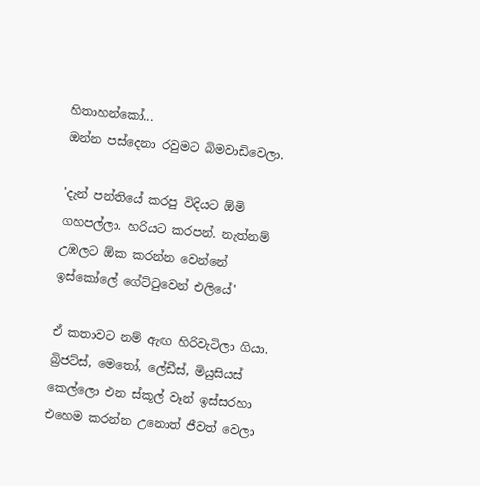හිතාහන්කෝ...
ඔන්න පස්දෙනා රවුමට බිමවාඩිවෙලා.

'දැන් පන්තියේ කරපු විදියට ඕමි ගහපල්ලා. හරියට කරපන්. නැත්නම් උඹලට ඕක කරන්න වෙන්නේ ඉස්කෝලේ ගේට්ටුවෙන් එලියේ'

ඒ කතාවට නම් ඇඟ හිරිවැටිලා ගියා. බ්‍රිජට්ස්, මෙතෝ, ලේඩීස්, මියුසියස් කෙල්ලො එන ස්කූල් වෑන් ඉස්සරහා එහෙම කරන්න උනොත් ජීවත් වෙලා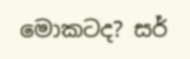මොකටද? සර්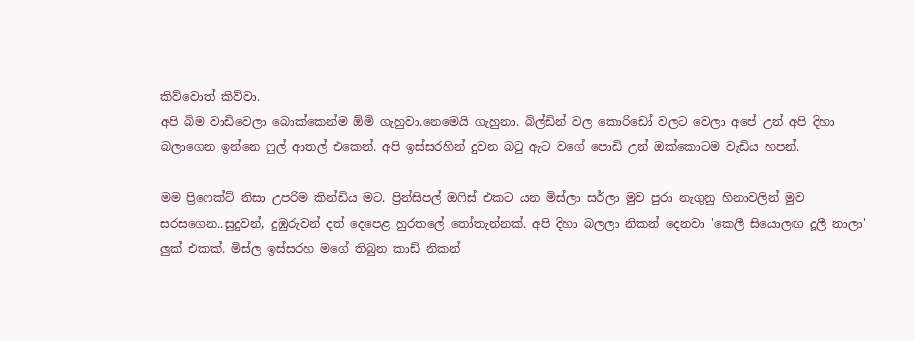කිව්වොත් කිව්වා.
අපි බිම වාඩිවෙලා බොක්කෙන්ම ඕමි ගැහුවා.නෙමෙයි ගැහුනා. බිල්ඩින් වල කොරිඩෝ වලට වෙලා අපේ උන් අපි දිහා බලාගෙන ඉන්නෙ ෆුල් ආතල් එකෙන්. අපි ඉස්සරහින් දුවන බටු ඇට වගේ පොඩි උන් ඔක්කොටම වැඩිය හපන්.

මම ප්‍රිෆෙක්ට් නිසා උපරිම කින්ඩිය මට. ප්‍රින්සිපල් ඔෆිස් එකට යන මිස්ලා සර්ලා මුව පුරා නැගුනු හිනාවලින් මුව සරසගෙන..සුදුවන්, දුඹුරුවන් දත් දෙපෙළ හුරතලේ තෝතැන්නක්. අපි දිහා බලලා නිකන් දෙනවා 'කෙලී සියොලඟ දූලී නාලා' ලුක් එකක්. මිස්ල ඉස්සරහ මගේ තිබුන කාඩ් නිකන්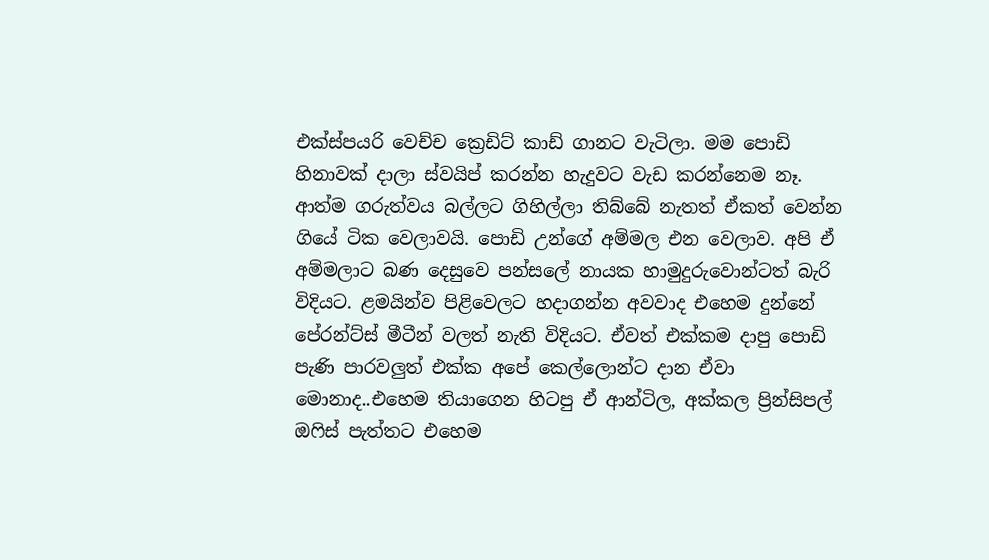එක්ස්පයරි වෙච්ච ක්‍රෙඩිට් කාඩ් ගානට වැටිලා. මම පොඩි හිනාවක් දාලා ස්වයිප් කරන්න හැදුවට වැඩ කරන්නෙම නෑ. ආත්ම ගරුත්වය බල්ලට ගිහිල්ලා තිබ්බේ නැතත් ඒකත් වෙන්න ගියේ ටික වෙලාවයි. පොඩි උන්ගේ අම්මල එන වෙලාව. අපි ඒ අම්මලාට බණ දෙසුවෙ පන්සලේ නායක හාමුදුරුවොන්ටත් බැරි විදියට. ළමයින්ව පිළිවෙලට හදාගන්න අවවාද එහෙම දුන්නේ පේරන්ට්ස් මීටීන් වලත් නැති විදියට. ඒවත් එක්කම දාපු පොඩි පැණි පාරවලුත් එක්ක අපේ කෙල්ලොන්ට දාන ඒවා මොනාද..එහෙම තියාගෙන හිටපු ඒ ආන්ටිල, අක්කල ප්‍රින්සිපල් ඔෆිස් පැත්තට එහෙම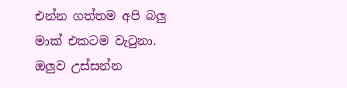එන්න ගත්තම අපි බලු මාක් එකටම වැටුනා. ඔලුව උස්සන්න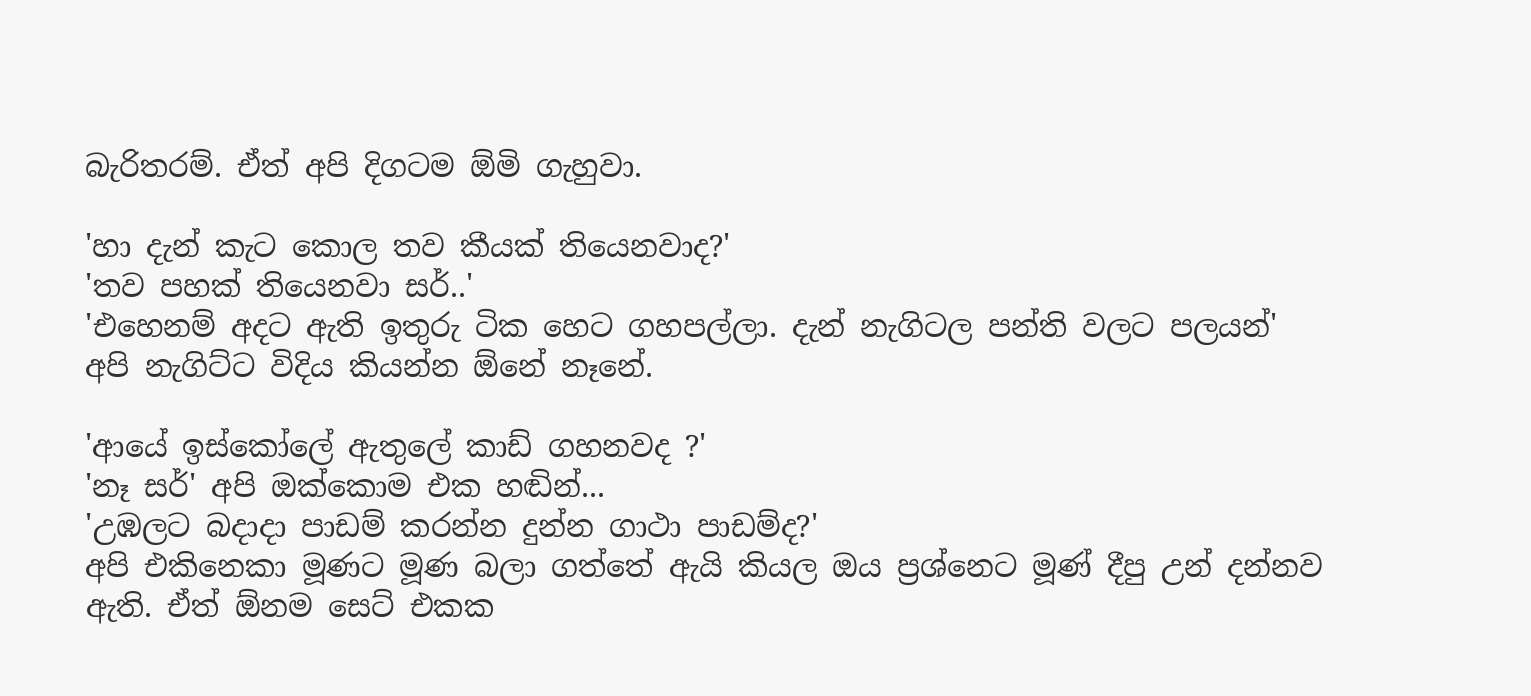බැරිතරම්. ඒත් අපි දිගටම ඕමි ගැහුවා.

'හා දැන් කැට කොල තව කීයක් තියෙනවාද?'
'තව පහක් තියෙනවා සර්..'
'එහෙනම් අදට ඇති ඉතුරු ටික හෙට ගහපල්ලා. දැන් නැගිටල පන්ති වලට පලයන්'
අපි නැගිට්ට විදිය කියන්න ඕනේ නෑනේ.

'ආයේ ඉස්කෝලේ ඇතුලේ කාඩ් ගහනවද ?'
'නෑ සර්' අපි ඔක්කොම එක හඬින්...
'උඹලට බදාදා පාඩම් කරන්න දුන්න ගාථා පාඩම්ද?'
අපි එකිනෙකා මූණට මූණ බලා ගත්තේ ඇයි කියල ඔය ප්‍රශ්නෙට මූණ් දීපු උන් දන්නව ඇති. ඒත් ඕනම සෙට් එකක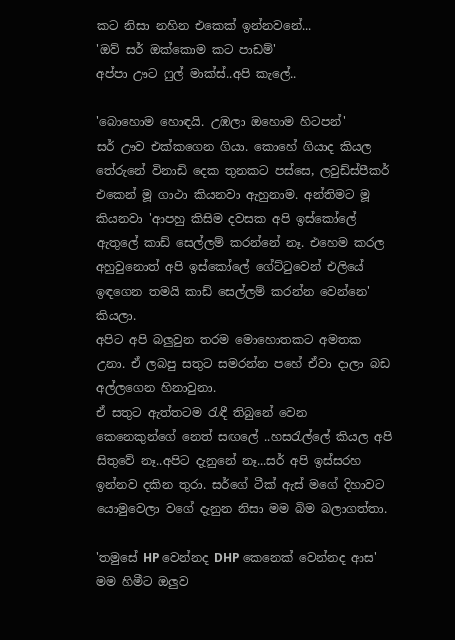කට නිසා නහින එකෙක් ඉන්නවනේ...
'ඔව් සර් ඔක්කොම කට පාඩම්'
අප්පා ඌට ෆුල් මාක්ස්..අපි කැලේ..

'බොහොම හොඳයි. උඹලා ඔහොම හිටපන්'
සර් ඌව එක්කගෙන ගියා. කොහේ ගියාද කියල තේරුනේ විනාඩි දෙක තුනකට පස්සෙ, ලවුඩ්ස්පීකර් එකෙන් මූ ගාථා කියනවා ඇහුනාම. අන්තිමට මූ කියනවා 'ආපහු කිසිම දවසක අපි ඉස්කෝලේ ඇතුලේ කාඩ් සෙල්ලම් කරන්නේ නෑ. එහෙම කරල අහුවුනොත් අපි ඉස්කෝලේ ගේට්ටුවෙන් එලියේ ඉඳගෙන තමයි කාඩ් සෙල්ලම් කරන්න වෙන්නෙ' කියලා.
අපිට අපි බලුවුන තරම මොහොතකට අමතක උනා. ඒ ලබපු සතුට සමරන්න පහේ ඒවා දාලා බඩ අල්ලගෙන හිනාවුනා.
ඒ සතුට ඇත්තටම රැඳී තිබුනේ වෙන කෙනෙකුන්ගේ නෙත් සඟලේ ..හසරැල්ලේ කියල අපි සිතුවේ නෑ..අපිට දැනුනේ නෑ...සර් අපි ඉස්සරහ ඉන්නව දකින තුරා. සර්ගේ ටීක් ඇස් මගේ දිහාවට යොමුවෙලා වගේ දැනුන නිසා මම බිම බලාගත්තා.

'තමුසේ HP වෙන්නද DHP කෙනෙක් වෙන්නද ආස'
මම හිමීට ඔලුව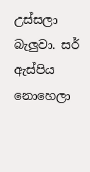උස්සලා බැලුවා. සර් ඇස්පිය නොහෙලා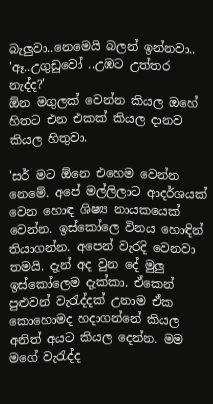බැලුවා..නෙමෙයි බලන් ඉන්නවා..
'ඈ..උගුඩුවෝ ..උඹට උත්තර නැද්ද?'
ඕන මගුලක් වෙන්න කියල ඔහේ හිතට එන එකක් කියල දානව කියල හිතුවා.

'සර් මට ඕනෙ එහෙම වෙන්න නෙමේ. අපේ මල්ලිලාට ආදර්ශයක් වෙන හොඳ ශිෂ්‍ය නායකයෙක් වෙන්න. ඉස්කෝලෙ විනය හොඳින් තියාගන්න. අපෙන් වැරදි වෙනවා තමයි. දැන් අද වුන දේ මුලු ඉස්කෝලෙම දැක්කා. ඒකෙන් පුළුවන් වැරැද්දක් උනාම ඒක කොහොමද හදාගන්නේ කියල අනිත් අයට කියල දෙන්න. මම මගේ වැරැද්ද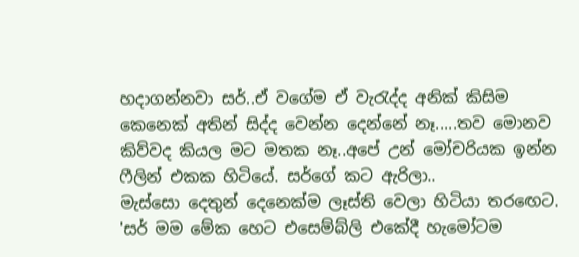හදාගන්නවා සර්..ඒ වගේම ඒ වැරැද්ද අනික් කිසිම කෙනෙක් අතින් සිද්ද වෙන්න දෙන්නේ නෑ.....තව මොනව කිව්වද කියල මට මතක නෑ..අපේ උන් මෝචරියක ඉන්න ෆීලින් එකක හිටියේ. සර්ගේ කට ඇරිලා..
මැස්සො දෙතුන් දෙනෙක්ම ලෑස්ති වෙලා හිටියා තරඟෙට.
'සර් මම මේක හෙට එසෙම්බ්ලි එකේදී හැමෝටම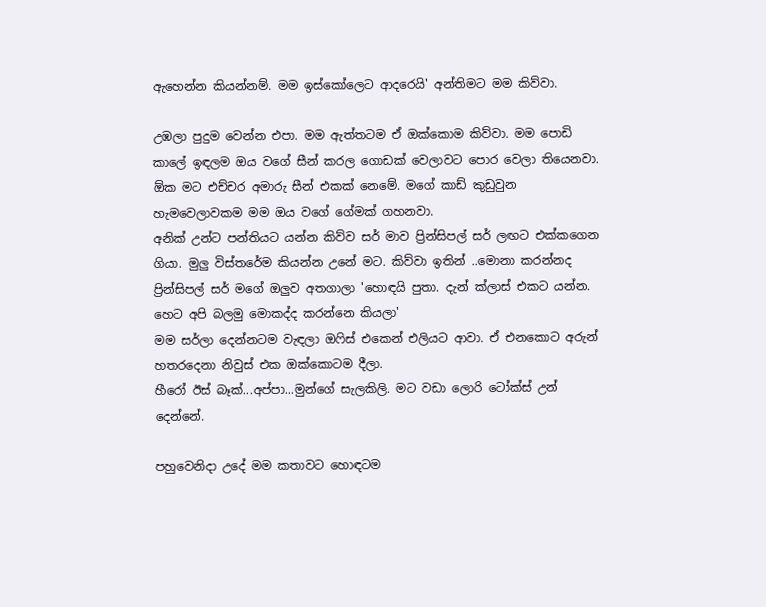ඇහෙන්න කියන්නම්. මම ඉස්කෝලෙට ආදරෙයි' අන්තිමට මම කිව්වා.

උඹලා පුදුම වෙන්න එපා. මම ඇත්තටම ඒ ඔක්කොම කිව්වා. මම පොඩි කාලේ ඉඳලම ඔය වගේ සීන් කරල ගොඩක් වෙලාවට පොර වෙලා තියෙනවා. ඕක මට එච්චර අමාරු සීන් එකක් නෙමේ. මගේ කාඩ් කුඩුවුන හැමවෙලාවකම මම ඔය වගේ ගේමක් ගහනවා.
අනික් උන්ට පන්තියට යන්න කිව්ව සර් මාව ප්‍රින්සිපල් සර් ලඟට එක්කගෙන ගියා. මුලු විස්තරේම කියන්න උනේ මට. කිව්වා ඉතින් ..මොනා කරන්නද
ප්‍රින්සිපල් සර් මගේ ඔලුව අතගාලා 'හොඳයි පුතා. දැන් ක්ලාස් එකට යන්න. හෙට අපි බලමු මොකද්ද කරන්නෙ කියලා'
මම සර්ලා දෙන්නටම වැඳලා ඔෆිස් එකෙන් එලියට ආවා. ඒ එනකොට අරුන් හතරදෙනා නිවුස් එක ඔක්කොටම දීලා.
හීරෝ ඊස් බෑක්...අප්පා...මුන්ගේ සැලකිලි. මට වඩා ලොරි ටෝක්ස් උන් දෙන්නේ.

පහුවෙනිදා උදේ මම කතාවට හොඳටම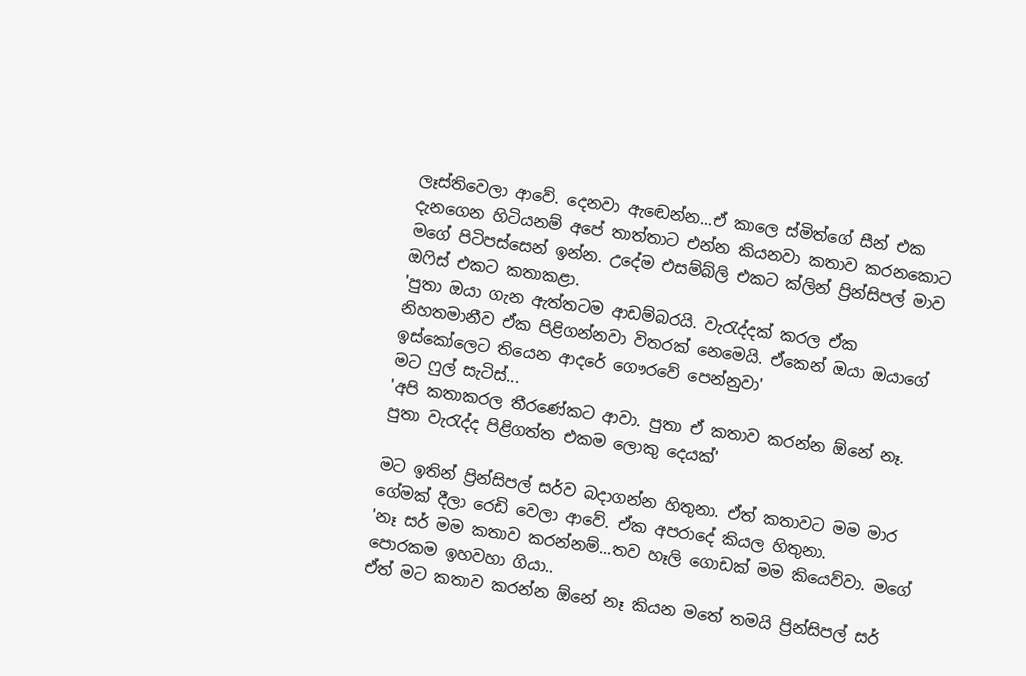ලෑස්තිවෙලා ආවේ. දෙනවා ඇඬෙන්න...ඒ කාලෙ ස්මිත්ගේ සීන් එක දැනගෙන හිටියනම් අපේ තාත්තාට එන්න කියනවා කතාව කරනකොට මගේ පිටිපස්සෙන් ඉන්න. උදේම එසම්බ්ලි එකට ක්ලින් ප්‍රින්සිපල් මාව ඔෆිස් එකට කතාකළා.
'පුතා ඔයා ගැන ඇත්තටම ආඩම්බරයි. වැරැද්දක් කරල ඒක නිහතමානීව ඒක පිළිගන්නවා විතරක් නෙමෙයි. ඒකෙන් ඔයා ඔයාගේ ඉස්කෝලෙට තියෙන ආදරේ ගෞරවේ පෙන්නුවා'
මට ෆුල් සැටිස්...
'අපි කතාකරල තීරණේකට ආවා. පුතා ඒ කතාව කරන්න ඕනේ නෑ. පුතා වැරැද්ද පිළිගත්ත එකම ලොකු දෙයක්'

මට ඉතින් ප්‍රින්සිපල් සර්ව බදාගන්න හිතුනා. ඒත් කතාවට මම මාර ගේමක් දීලා රෙඩි වෙලා ආවේ. ඒක අපරාදේ කියල හිතුනා.
'නෑ සර් මම කතාව කරන්නම්...තව හෑලි ගොඩක් මම කියෙව්වා. මගේ පොරකම ඉහවහා ගියා..
ඒත් මට කතාව කරන්න ඕනේ නෑ කියන මතේ තමයි ප්‍රින්සිපල් සර්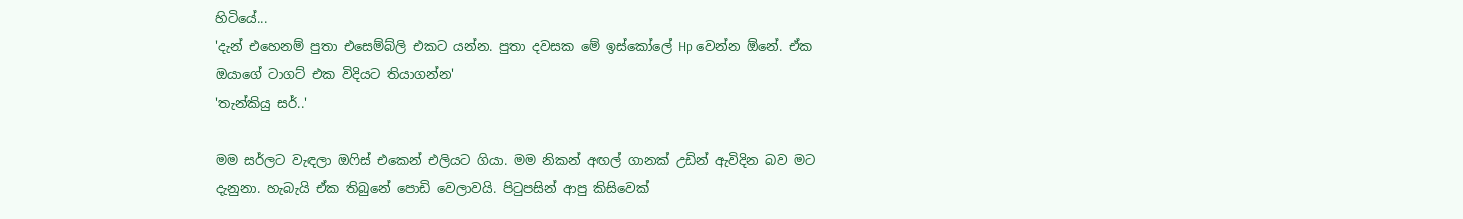හිටියේ...
'දැන් එහෙනම් පුතා එසෙම්බ්ලි එකට යන්න. පුතා දවසක මේ ඉස්කෝලේ Hp වෙන්න ඕනේ. ඒක ඔයාගේ ටාගට් එක විදියට තියාගන්න'
'තැන්කියු සර්..'

මම සර්ලට වැඳලා ඔෆිස් එකෙන් එලියට ගියා. මම නිකන් අඟල් ගානක් උඩින් ඇවිදින බව මට දැනුනා. හැබැයි ඒක තිබුනේ පොඩි වෙලාවයි. පිටුපසින් ආපු කිසිවෙක්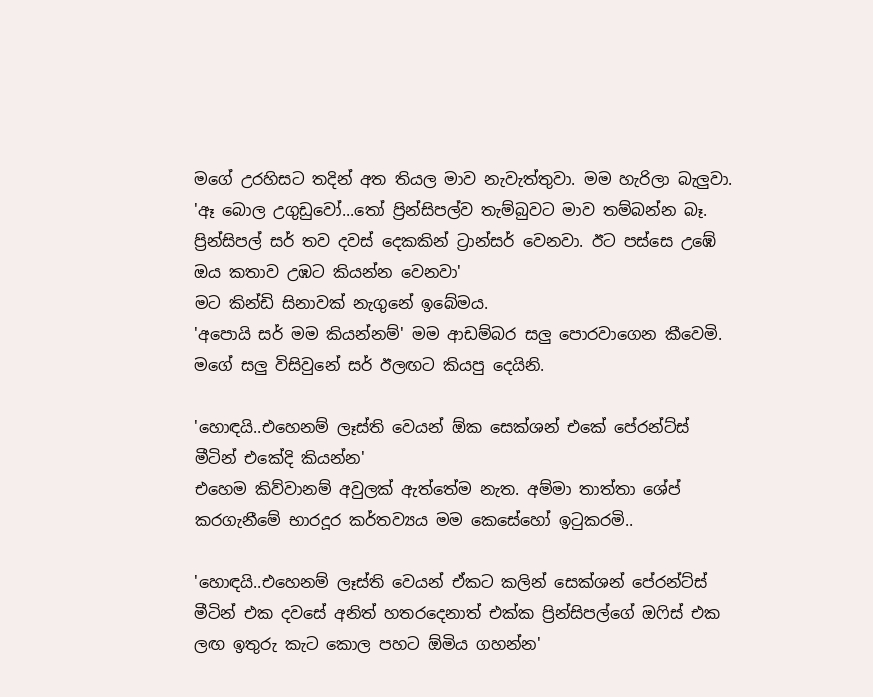මගේ උරහිසට තදින් අත තියල මාව නැවැත්තුවා. මම හැරිලා බැලුවා.
'ඈ බොල උගුඩුවෝ...තෝ ප්‍රින්සිපල්ව තැම්බුවට මාව තම්බන්න බෑ. ප්‍රින්සිපල් සර් තව දවස් දෙකකින් ට්‍රාන්සර් වෙනවා. ඊට පස්සෙ උඹේ ඔය කතාව උඹට කියන්න වෙනවා'
මට කින්ඩි සිනාවක් නැගුනේ ඉබේමය.
'අපොයි සර් මම කියන්නම්' මම ආඩම්බර සලු පොරවාගෙන කීවෙමි.
මගේ සලු විසිවුනේ සර් ඊලඟට කියපු දෙයිනි.

'හොඳයි..එහෙනම් ලෑස්ති වෙයන් ඕක සෙක්ශන් එකේ පේරන්ට්ස් මීටින් එකේදි කියන්න'
එහෙම කිව්වානම් අවුලක් ඇත්තේම නැත. අම්මා තාත්තා ශේප් කරගැනීමේ භාරදූර කර්තව්‍යය මම කෙසේහෝ ඉටුකරමි..

'හොඳයි..එහෙනම් ලෑස්ති වෙයන් ඒකට කලින් සෙක්ශන් පේරන්ට්ස් මීටින් එක දවසේ අනිත් හතරදෙනාත් එක්ක ප්‍රින්සිපල්ගේ ඔෆිස් එක ලඟ ඉතුරු කැට කොල පහට ඕමිය ගහන්න'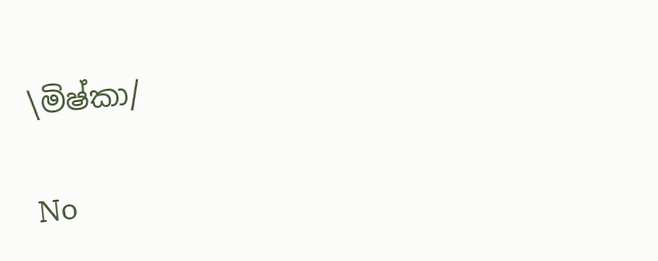\මිෂ්කා/

No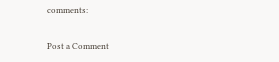comments:

Post a Comment